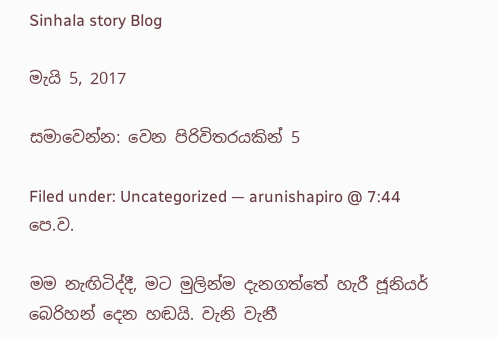Sinhala story Blog

මැයි 5, 2017

සමාවෙන්න: වෙන පිරිවිතරයකින් 5

Filed under: Uncategorized — arunishapiro @ 7:44 පෙ.ව.

මම නැඟිටිද්දී, මට මුලින්ම දැනගත්තේ හැරී ජූනියර් බෙරිහන් දෙන හඬයි. වැනි වැනී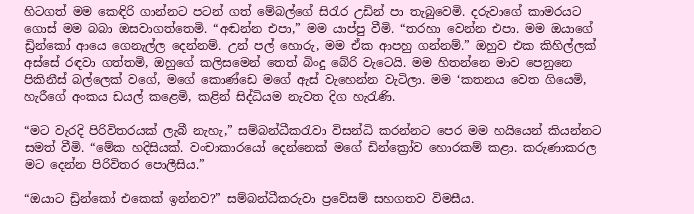හිටගත් මම කෙඳිරි ගාන්නට පටන් ගත් මේබල්ගේ සිරැර උඩින් පා තැබුවෙමි. දරුවාගේ කාමරයට ගොස් මම බබා ඔසවාගත්තෙමි. “අඬන්න එපා,” මම යාප්පු වීමි. “තරහා වෙන්න එපා. මම ඔයාගේ ඩ්‍රින්කෝ ආයෙ ගෙනැල්ල දෙන්නම්. උන් පල් හොරු, මම ඒක ආපහු ගන්නම්.” ඔහුව එක කිහිල්ලක් අස්සේ රඳවා ගත්තමි, ඔහුගේ කලිසමෙන් තෙත් බිංදු බේරි වැටෙයි. මම හිතන්නෙ මාව පෙනුනෙ පිකිනීස් බල්ලෙක් වගේ, මගේ කොණ්ඩෙ මගේ ඇස් වැහෙන්න වැටිලා. මම ‘කතනය වෙත ගියෙමි, හැරීගේ අංකය ඩයල් කළෙමි, කළින් සිද්ධියම නැවත දිග හැරැණි.

“මට වැරදි පිරිවිතරයක් ලැබී නැහැ,” සම්බන්ධීකරැවා විසන්ධි කරන්නට පෙර මම හයියෙන් කියන්නට සමත් වීමි. “මේක හදිසියක්. වංචාකාරයෝ දෙන්නෙක් මගේ ඩින්ක්‍රෝව හොරකම් කළා. කරුණාකරල මට දෙන්න පිරිවිතර පොලීසිය.”

“ඔයාට ඩ්‍රින්කෝ එකෙක් ඉන්නව?” සම්බන්ධීකරුවා ප්‍රවේසම් සහගතව විමසීය.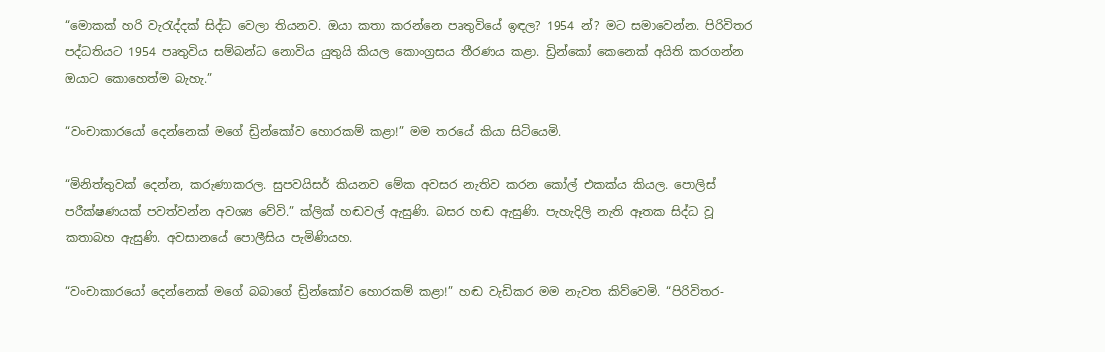“මොකක් හරි වැරැද්දක් සිද්ධ වෙලා තියනව. ඔයා කතා කරන්නෙ පෘතුවියේ ඉඳල? 1954 න්? මට සමාවෙන්න. පිරිවිතර පද්ධතියට 1954 පෘතුවිය සම්බන්ධ නොවිය යුතුයි කියල කොංග්‍රසය තීරණය කළා. ඩ්‍රින්කෝ කෙනෙක් අයිති කරගන්න ඔයාට කොහෙත්ම බැහැ.”

“වංචාකාරයෝ දෙන්නෙක් මගේ ඩ්‍රින්කෝව හොරකම් කළා!” මම තරයේ කියා සිටියෙමි.

“මිනිත්තුවක් දෙන්න, කරුණාකරල. සුපවයිසර් කියනව මේක අවසර නැතිව කරන කෝල් එකක්ය කියල. පොලිස් පරීක්ෂණයක් පවත්වන්න අවශ්‍ය වේවි.” ක්ලික් හඬවල් ඇසුණි. බසර හඬ ඇසුණි. පැහැදිලි නැති ඈතක සිද්ධ වූ කතාබහ ඇසුණි. අවසානයේ පොලීසිය පැමිණියහ.

“වංචාකාරයෝ දෙන්නෙක් මගේ බබාගේ ඩ්‍රින්කෝව හොරකම් කළා!” හඬ වැඩිකර මම නැවත කිව්වෙමි. “පිරිවිතර-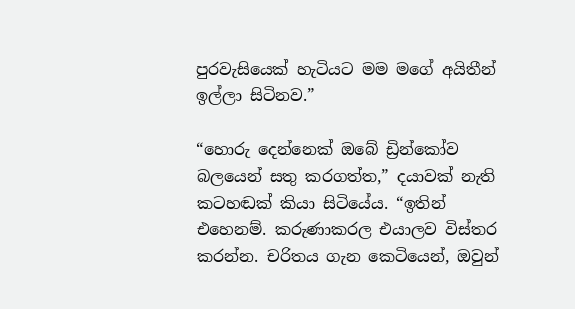පුරවැසියෙක් හැටියට මම මගේ අයිතීන් ඉල්ලා සිටිනව.”

“හොරු දෙන්නෙක් ඔබේ ඩ්‍රින්කෝව බලයෙන් සතු කරගත්ත,” දයාවක් නැති කටහඬක් කියා සිටියේය. “ඉතින් එහෙනම්. කරුණාකරල එයාලව විස්තර කරන්න. චරිතය ගැන කෙටියෙන්, ඔවුන්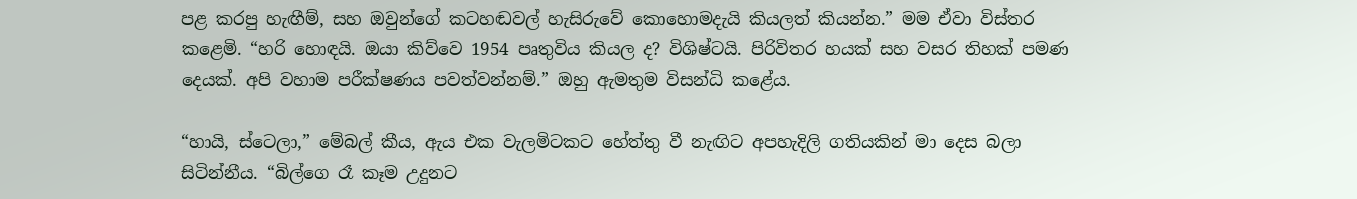පළ කරපු හැඟීම්, සහ ඔවුන්ගේ කටහඬවල් හැසිරුවේ කොහොමදැයි කියලත් කියන්න.” මම ඒවා විස්තර කළෙමි. “හරි හොඳයි. ඔයා කිව්වෙ 1954 පෘතුවිය කියල ද? විශිෂ්ටයි. පිරිවිතර හයක් සහ වසර තිහක් පමණ දෙයක්. අපි වහාම පරීක්ෂණය පවත්වන්නම්.” ඔහු ඇමතුම විසන්ධි කළේය.

“හායි, ස්ටෙලා,” මේබල් කීය, ඇය එක වැලමිටකට හේත්තු වී නැඟිට අපහැදිලි ගතියකින් මා දෙස බලා සිටින්නීය. “බිල්ගෙ රෑ කෑම උදුනට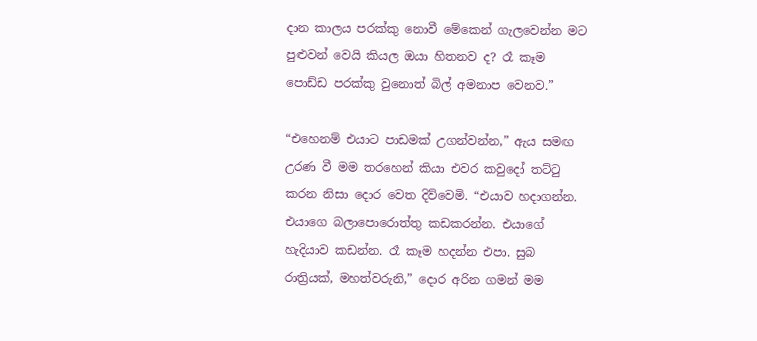දාන කාලය පරක්කු නොවී මේකෙන් ගැලවෙන්න මට පුළුවන් වෙයි කියල ඔයා හිතනව ද? රෑ කෑම පොඩ්ඩ පරක්කු වුනොත් බිල් අමනාප වෙනව.”

“එහෙනම් එයාට පාඩමක් උගන්වන්න,” ඇය සමඟ උරණ වී මම තරහෙන් කියා එවර කවුදෝ තට්ටු කරන නිසා දොර වෙත දිව්වෙමි. “එයාව හදාගන්න. එයාගෙ බලාපොරොත්තු කඩකරන්න. එයාගේ හැදියාව කඩන්න. රෑ කෑම හදන්න එපා. සුබ රාත්‍රියක්, මහත්වරුනි,” දොර අරින ගමන් මම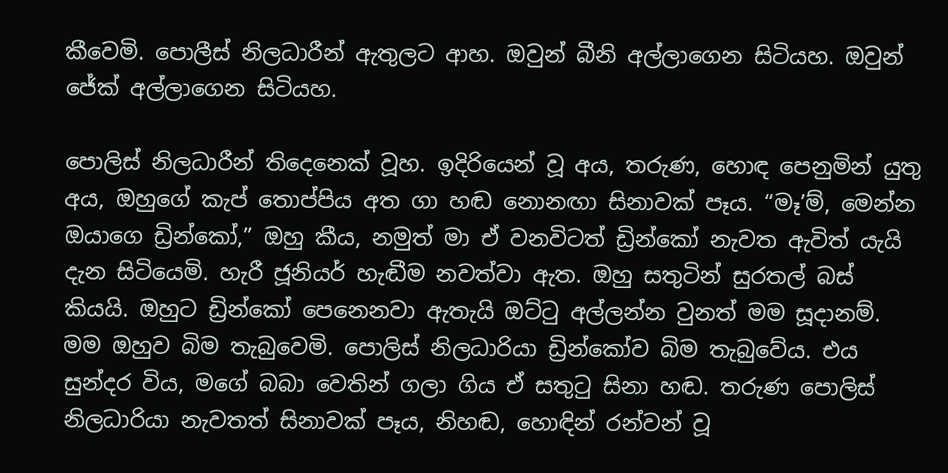කීවෙමි. පොලීස් නිලධාරීන් ඇතුලට ආහ. ඔවුන් බීනි අල්ලාගෙන සිටියහ. ඔවුන් ජේක් අල්ලාගෙන සිටියහ.

පොලිස් නිලධාරීන් තිදෙනෙක් වූහ. ඉදිරියෙන් වූ අය, තරුණ, හොඳ පෙනුමින් යුතු අය, ඔහුගේ කැප් තොප්පිය අත ගා හඬ නොනඟා සිනාවක් පෑය. “මෑ’ම්, මෙන්න ඔයාගෙ ඩ්‍රින්කෝ,” ඔහු කීය, නමුත් මා ඒ වනවිටත් ඩ්‍රින්කෝ නැවත ඇවිත් යැයි දැන සිටියෙමි. හැරී ජූනියර් හැඬීම නවත්වා ඇත. ඔහු සතුටින් සුරතල් බස් කියයි. ඔහුට ඩ්‍රින්කෝ පෙනෙනවා ඇතැයි ඔට්ටු අල්ලන්න වුනත් මම සූදානම්. මම ඔහුව බිම තැබුවෙමි. පොලිස් නිලධාරියා ඩ්‍රින්කෝව බිම තැබුවේය. එය සුන්දර විය, මගේ බබා වෙතින් ගලා ගිය ඒ සතුටු සිනා හඬ. තරුණ පොලිස් නිලධාරියා නැවතත් සිනාවක් පෑය, නිහඬ, හොඳින් රන්වන් වූ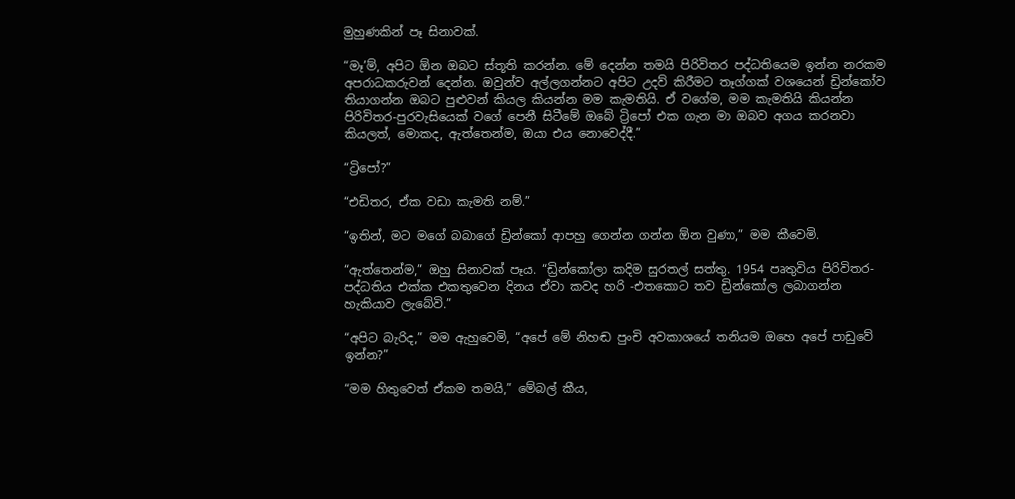මුහුණකින් පෑ සිනාවක්.

“මෑ’ම්, අපිට ඕන ඔබට ස්තූති කරන්න. මේ දෙන්න තමයි පිරිවිතර පද්ධතියෙම ඉන්න නරකම අපරාධකරුවන් දෙන්න. ඔවුන්ව අල්ලගන්නට අපිට උදව් කිරීමට තෑග්ගක් වශයෙන් ඩ්‍රින්කෝව තියාගන්න ඔබට පුළුවන් කියල කියන්න මම කැමතියි. ඒ වගේම, මම කැමතියි කියන්න පිරිවිතර-පුරවැසියෙක් වගේ පෙනී සිටීමේ ඔබේ ට්‍රිපෝ එක ගැන මා ඔබව අගය කරනවා කියලත්, මොකද, ඇත්තෙන්ම, ඔයා එය නොවෙද්දී.”

“ට්‍රිපෝ?”

“එඩිතර, ඒක වඩා කැමති නම්.”

“ඉතින්, මට මගේ බබාගේ ඩ්‍රින්කෝ ආපහු ගෙන්න ගන්න ඕන වුණා,” මම කීවෙමි.

“ඇත්තෙන්ම,” ඔහු සිනාවක් පෑය. “ඩ්‍රින්කෝලා කදිම සුරතල් සත්තු. 1954 පෘතුවිය පිරිවිතර-පද්ධතිය එක්ක එකතුවෙන දිනය ඒවා කවද හරි -එතකොට තව ඩ්‍රින්කෝල ලබාගන්න හැකියාව ලැබේවි.”

“අපිට බැරිද,” මම ඇහුවෙමි, “අපේ මේ නිහඬ පුංචි අවකාශයේ තනියම ඔහෙ අපේ පාඩුවේ ඉන්න?”

“මම හිතුවෙත් ඒකම තමයි,” මේබල් කීය,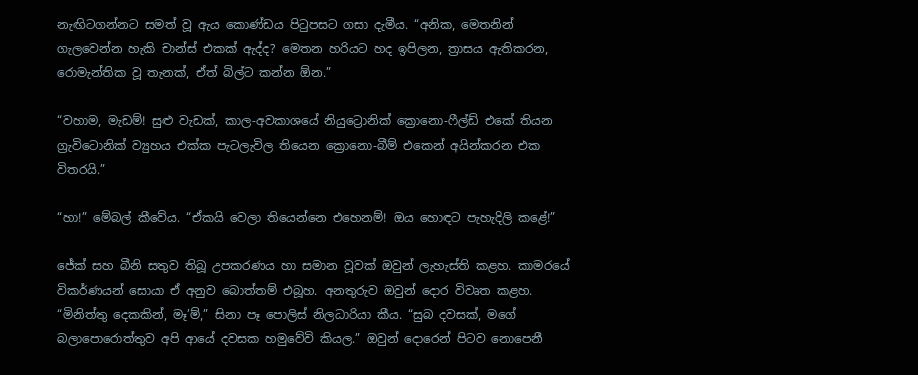නැඟිටගන්නට සමත් වූ ඇය කොණ්ඩය පිටුපසට ගසා දැමීය. “අනික, මෙතනින් ගැලවෙන්න හැකි චාන්ස් එකක් ඇද්ද? මෙතන හරියට හද ඉපිලන, ත්‍රාසය ඇතිකරන, රොමැන්තික වූ තැනක්, ඒත් බිල්ට කන්න ඕන.”

“වහාම, මැඩම්! සුළු වැඩක්, කාල-අවකාශයේ නියුට්‍රොනික් ක්‍රොනො-ෆීල්ඩ් එකේ තියන ග්‍රැවිටොනික් ව්‍යුහය එක්ක පැටලැවිල තියෙන ක්‍රොනො-බීම් එකෙන් අයින්කරන එක විතරයි.”

“හා!” මේබල් කීවේය. “ඒකයි වෙලා තියෙන්නෙ එහෙනම්! ඔය හොඳට පැහැදිලි කළේ!”

ජේක් සහ බීනි සතුව තිබූ උපකරණය හා සමාන වූවක් ඔවුන් ලැහැස්ති කළහ. කාමරයේ විකර්ණයන් සොයා ඒ අනුව බොත්තම් එබූහ. අනතුරුව ඔවුන් දොර විවෘත කළහ. “මිනිත්තු දෙකකින්, මෑ’ම්,” සිනා පෑ පොලිස් නිලධාරියා කීය. “සුබ දවසක්, මගේ බලාපොරොත්තුව අපි ආයේ දවසක හමුවේවි කියල.” ඔවුන් දොරෙන් පිටව නොපෙනී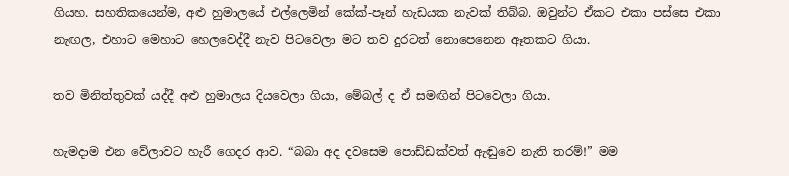ගියහ. සහතිකයෙන්ම, අළු හුමාලයේ එල්ලෙමින් කේක්-පෑන් හැඩයක නැවක් තිබ්බ. ඔවුන්ට ඒකට එකා පස්සෙ එකා නැඟල, එහාට මෙහාට හෙලවෙද්දී නැව පිටවෙලා මට තව දුරටත් නොපෙනෙන ඈතකට ගියා.

තව මිනිත්තුවක් යද්දී අළු හුමාලය දියවෙලා ගියා, මේබල් ද ඒ සමඟින් පිටවෙලා ගියා.

හැමදාම එන වේලාවට හැරී ගෙදර ආව. “බබා අද දවසෙම පොඩ්ඩක්වත් ඇඬුවෙ නැති තරම්!” මම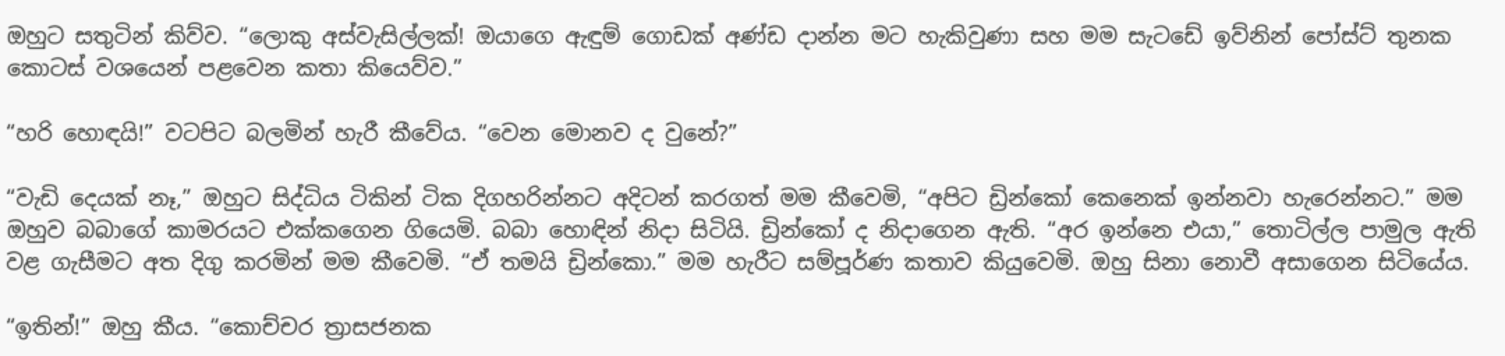ඔහුට සතුටින් කිව්ව. “ලොකු අස්වැසිල්ලක්! ඔයාගෙ ඇඳුම් ගොඩක් අණ්ඩ දාන්න මට හැකිවුණා සහ මම සැටඩේ ඉව්නින් පෝස්ට් තුනක කොටස් වශයෙන් පළවෙන කතා කියෙව්ව.”

“හරි හොඳයි!” වටපිට බලමින් හැරී කීවේය. “වෙන මොනව ද වුනේ?”

“වැඩි දෙයක් නෑ,” ඔහුට සිද්ධිය ටිකින් ටික දිගහරින්නට අදිටන් කරගත් මම කීවෙමි, “අපිට ඩ්‍රින්කෝ කෙනෙක් ඉන්නවා හැරෙන්නට.” මම ඔහුව බබාගේ කාමරයට එක්කගෙන ගියෙමි. බබා හොඳින් නිදා සිටියි. ඩ්‍රින්කෝ ද නිදාගෙන ඇති. “අර ඉන්නෙ එයා,” තොටිල්ල පාමුල ඇති වළ ගැසීමට අත දිගු කරමින් මම කීවෙමි. “ඒ තමයි ඩ්‍රින්කො.” මම හැරීට සම්පූර්ණ කතාව කියුවෙමි. ඔහු සිනා නොවී අසාගෙන සිටියේය.

“ඉතින්!” ඔහු කීය. “කොච්චර ත්‍රාසජනක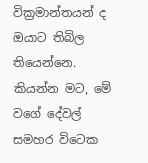වික්‍රමාන්තයන් ද ඔයාට තිබිල තියෙන්නෙ. කියන්න මට, මේ වගේ දේවල් සමහර විටෙක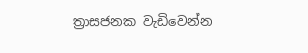ත්‍රාසජනක වැඩිවෙන්න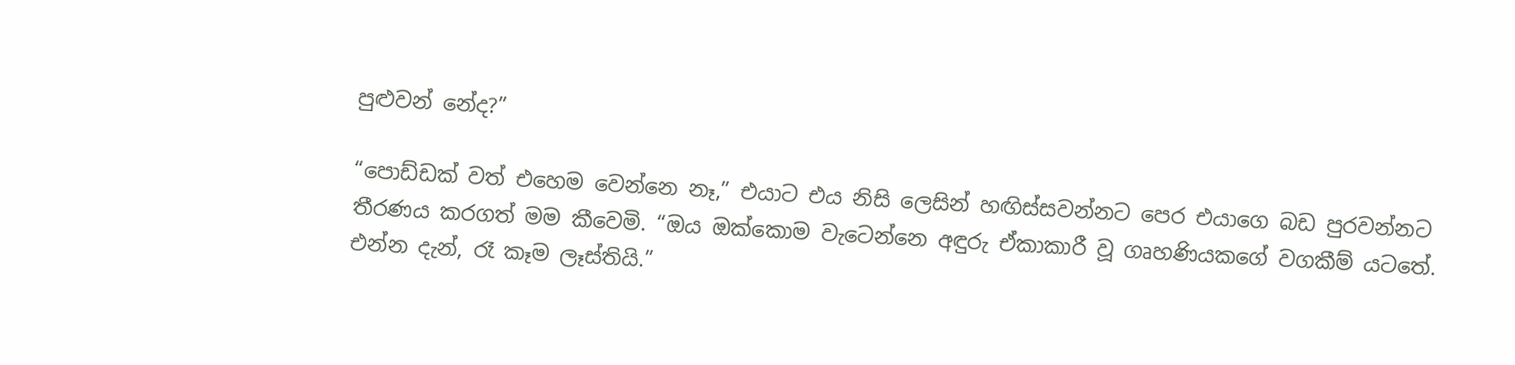පුළුවන් නේද?”

“පොඩ්ඩක් වත් එහෙම වෙන්නෙ නෑ,” එයාට එය නිසි ලෙසින් හඟිස්සවන්නට පෙර එයාගෙ බඩ පුරවන්නට තීරණය කරගත් මම කීවෙමි. “ඔය ඔක්කොම වැටෙන්නෙ අඳුරු ඒකාකාරී වූ ගෘහණියකගේ වගකීම් යටතේ. එන්න දැන්, රෑ කෑම ලෑස්තියි.”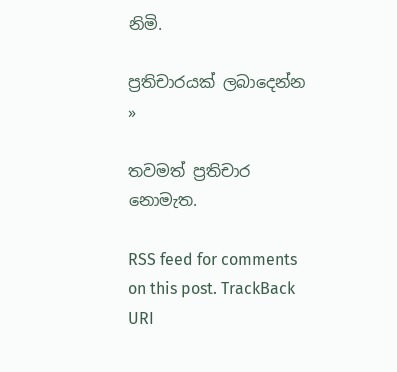නිමි.

ප්‍රතිචාරයක් ලබාදෙන්න »

තවමත් ප්‍රතිචාර නොමැත.

RSS feed for comments on this post. TrackBack URI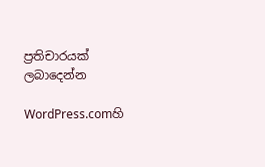ප්‍රතිචාරයක් ලබාදෙන්න

WordPress.comහි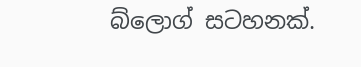බ්ලොග් සටහනක්.